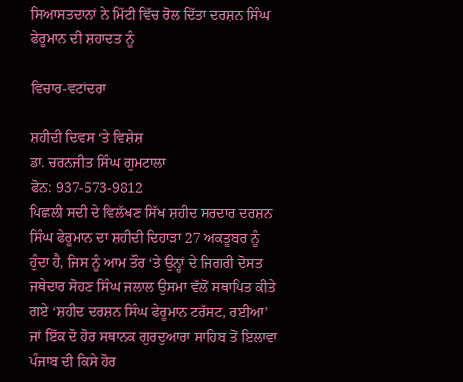ਸਿਆਸਤਦਾਨਾਂ ਨੇ ਮਿੱਟੀ ਵਿੱਚ ਰੋਲ ਦਿੱਤਾ ਦਰਸ਼ਨ ਸਿੰਘ ਫੇਰੂਮਾਨ ਦੀ ਸ਼ਹਾਦਤ ਨੂੰ

ਵਿਚਾਰ-ਵਟਾਂਦਰਾ

ਸ਼ਹੀਦੀ ਦਿਵਸ ‘ਤੇ ਵਿਸ਼ੇਸ਼
ਡਾ. ਚਰਨਜੀਤ ਸਿੰਘ ਗੁਮਟਾਲਾ
ਫੋਨ: 937-573-9812
ਪਿਛਲੀ ਸਦੀ ਦੇ ਵਿਲੱਖਣ ਸਿੱਖ ਸ਼ਹੀਦ ਸਰਦਾਰ ਦਰਸ਼ਨ ਸਿੰਘ ਫੇਰੂਮਾਨ ਦਾ ਸ਼ਹੀਦੀ ਦਿਹਾੜਾ 27 ਅਕਤੂਬਰ ਨੂੰ ਹੁੰਦਾ ਹੈ, ਜਿਸ ਨੂੰ ਆਮ ਤੌਰ ‘ਤੇ ਉਨ੍ਹਾਂ ਦੇ ਜਿਗਰੀ ਦੋਸਤ ਜਥੇਦਾਰ ਸੋਹਣ ਸਿੰਘ ਜਲਾਲ ਉਸਮਾ ਵੱਲੋਂ ਸਥਾਪਿਤ ਕੀਤੇ ਗਏ ‘ਸ਼ਹੀਦ ਦਰਸ਼ਨ ਸਿੰਘ ਫੇਰੂਮਾਨ ਟਰੱਸਟ, ਰਈਆ’ ਜਾਂ ਇੱਕ ਦੋ ਹੋਰ ਸਥਾਨਕ ਗੁਰਦੁਆਰਾ ਸਾਹਿਬ ਤੋਂ ਇਲਾਵਾ ਪੰਜਾਬ ਦੀ ਕਿਸੇ ਹੋਰ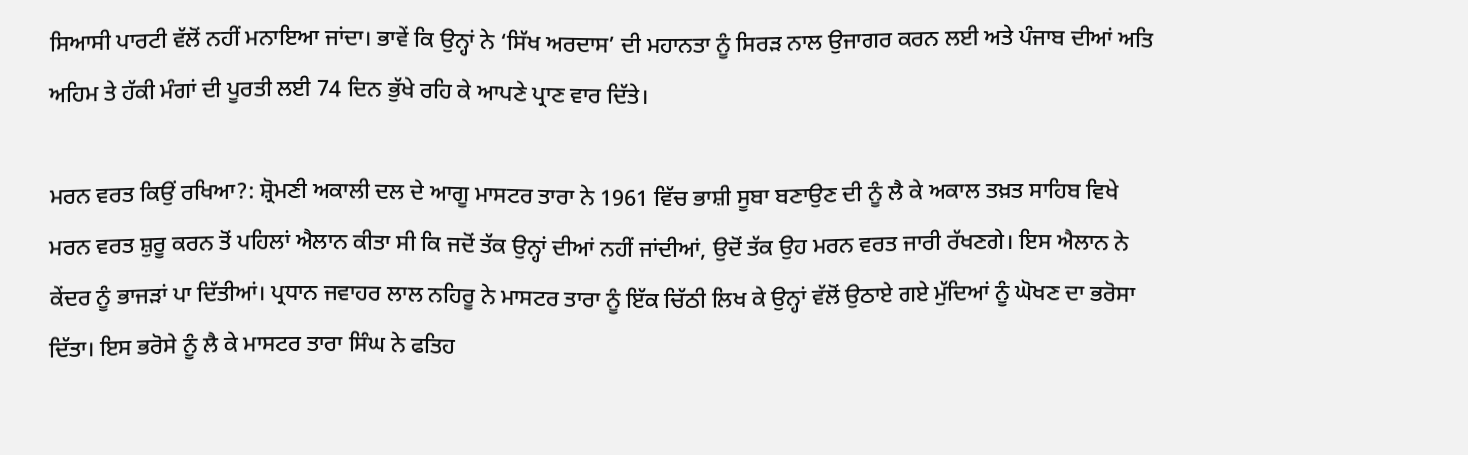ਸਿਆਸੀ ਪਾਰਟੀ ਵੱਲੋਂ ਨਹੀਂ ਮਨਾਇਆ ਜਾਂਦਾ। ਭਾਵੇਂ ਕਿ ਉਨ੍ਹਾਂ ਨੇ ‘ਸਿੱਖ ਅਰਦਾਸ’ ਦੀ ਮਹਾਨਤਾ ਨੂੰ ਸਿਰੜ ਨਾਲ ਉਜਾਗਰ ਕਰਨ ਲਈ ਅਤੇ ਪੰਜਾਬ ਦੀਆਂ ਅਤਿ ਅਹਿਮ ਤੇ ਹੱਕੀ ਮੰਗਾਂ ਦੀ ਪੂਰਤੀ ਲਈ 74 ਦਿਨ ਭੁੱਖੇ ਰਹਿ ਕੇ ਆਪਣੇ ਪ੍ਰਾਣ ਵਾਰ ਦਿੱਤੇ।

ਮਰਨ ਵਰਤ ਕਿਉਂ ਰਖਿਆ?: ਸ਼੍ਰੋਮਣੀ ਅਕਾਲੀ ਦਲ ਦੇ ਆਗੂ ਮਾਸਟਰ ਤਾਰਾ ਨੇ 1961 ਵਿੱਚ ਭਾਸ਼ੀ ਸੂਬਾ ਬਣਾਉਣ ਦੀ ਨੂੰ ਲੈ ਕੇ ਅਕਾਲ ਤਖ਼ਤ ਸਾਹਿਬ ਵਿਖੇ ਮਰਨ ਵਰਤ ਸ਼ੁਰੂ ਕਰਨ ਤੋਂ ਪਹਿਲਾਂ ਐਲਾਨ ਕੀਤਾ ਸੀ ਕਿ ਜਦੋਂ ਤੱਕ ਉਨ੍ਹਾਂ ਦੀਆਂ ਨਹੀਂ ਜਾਂਦੀਆਂ, ਉਦੋਂ ਤੱਕ ਉਹ ਮਰਨ ਵਰਤ ਜਾਰੀ ਰੱਖਣਗੇ। ਇਸ ਐਲਾਨ ਨੇ ਕੇਂਦਰ ਨੂੰ ਭਾਜੜਾਂ ਪਾ ਦਿੱਤੀਆਂ। ਪ੍ਰਧਾਨ ਜਵਾਹਰ ਲਾਲ ਨਹਿਰੂ ਨੇ ਮਾਸਟਰ ਤਾਰਾ ਨੂੰ ਇੱਕ ਚਿੱਠੀ ਲਿਖ ਕੇ ਉਨ੍ਹਾਂ ਵੱਲੋਂ ਉਠਾਏ ਗਏ ਮੁੱਦਿਆਂ ਨੂੰ ਘੋਖਣ ਦਾ ਭਰੋਸਾ ਦਿੱਤਾ। ਇਸ ਭਰੋਸੇ ਨੂੰ ਲੈ ਕੇ ਮਾਸਟਰ ਤਾਰਾ ਸਿੰਘ ਨੇ ਫਤਿਹ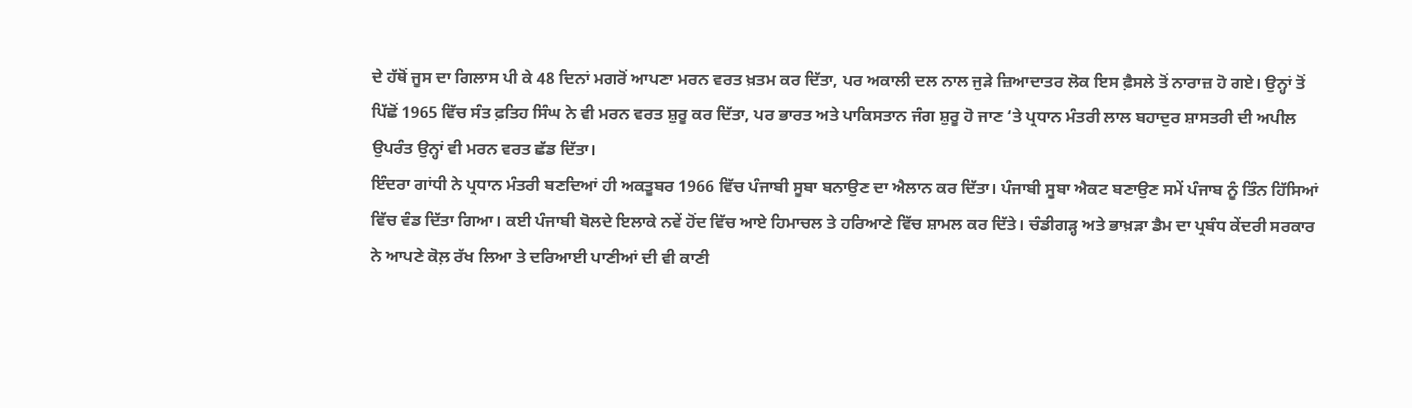ਦੇ ਹੱਥੋਂ ਜੂਸ ਦਾ ਗਿਲਾਸ ਪੀ ਕੇ 48 ਦਿਨਾਂ ਮਗਰੋਂ ਆਪਣਾ ਮਰਨ ਵਰਤ ਖ਼ਤਮ ਕਰ ਦਿੱਤਾ, ਪਰ ਅਕਾਲੀ ਦਲ ਨਾਲ ਜੁੜੇ ਜ਼ਿਆਦਾਤਰ ਲੋਕ ਇਸ ਫ਼ੈਸਲੇ ਤੋਂ ਨਾਰਾਜ਼ ਹੋ ਗਏ। ਉਨ੍ਹਾਂ ਤੋਂ ਪਿੱਛੋਂ 1965 ਵਿੱਚ ਸੰਤ ਫ਼ਤਿਹ ਸਿੰਘ ਨੇ ਵੀ ਮਰਨ ਵਰਤ ਸ਼ੁਰੂ ਕਰ ਦਿੱਤਾ, ਪਰ ਭਾਰਤ ਅਤੇ ਪਾਕਿਸਤਾਨ ਜੰਗ ਸ਼ੁਰੂ ਹੋ ਜਾਣ ‘ਤੇ ਪ੍ਰਧਾਨ ਮੰਤਰੀ ਲਾਲ ਬਹਾਦੁਰ ਸ਼ਾਸਤਰੀ ਦੀ ਅਪੀਲ ਉਪਰੰਤ ਉਨ੍ਹਾਂ ਵੀ ਮਰਨ ਵਰਤ ਛੱਡ ਦਿੱਤਾ।
ਇੰਦਰਾ ਗਾਂਧੀ ਨੇ ਪ੍ਰਧਾਨ ਮੰਤਰੀ ਬਣਦਿਆਂ ਹੀ ਅਕਤੂਬਰ 1966 ਵਿੱਚ ਪੰਜਾਬੀ ਸੂਬਾ ਬਨਾਉਣ ਦਾ ਐਲਾਨ ਕਰ ਦਿੱਤਾ। ਪੰਜਾਬੀ ਸੂਬਾ ਐਕਟ ਬਣਾਉਣ ਸਮੇਂ ਪੰਜਾਬ ਨੂੰ ਤਿੰਨ ਹਿੱਸਿਆਂ ਵਿੱਚ ਵੰਡ ਦਿੱਤਾ ਗਿਆ। ਕਈ ਪੰਜਾਬੀ ਬੋਲਦੇ ਇਲਾਕੇ ਨਵੇਂ ਹੋਂਦ ਵਿੱਚ ਆਏ ਹਿਮਾਚਲ ਤੇ ਹਰਿਆਣੇ ਵਿੱਚ ਸ਼ਾਮਲ ਕਰ ਦਿੱਤੇ। ਚੰਡੀਗੜ੍ਹ ਅਤੇ ਭਾਖ਼ੜਾ ਡੈਮ ਦਾ ਪ੍ਰਬੰਧ ਕੇਂਦਰੀ ਸਰਕਾਰ ਨੇ ਆਪਣੇ ਕੋਲ਼ ਰੱਖ ਲਿਆ ਤੇ ਦਰਿਆਈ ਪਾਣੀਆਂ ਦੀ ਵੀ ਕਾਣੀ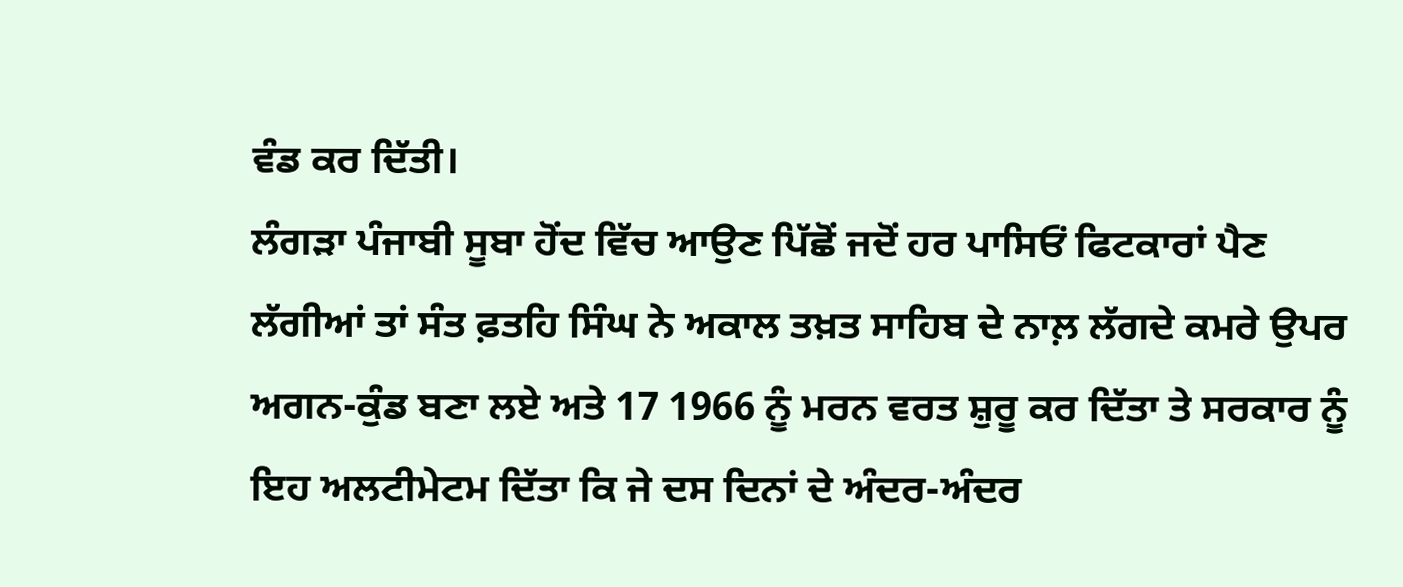ਵੰਡ ਕਰ ਦਿੱਤੀ।
ਲੰਗੜਾ ਪੰਜਾਬੀ ਸੂਬਾ ਹੋਂਦ ਵਿੱਚ ਆਉਣ ਪਿੱਛੋਂ ਜਦੋਂ ਹਰ ਪਾਸਿਓਂ ਫਿਟਕਾਰਾਂ ਪੈਣ ਲੱਗੀਆਂ ਤਾਂ ਸੰਤ ਫ਼ਤਹਿ ਸਿੰਘ ਨੇ ਅਕਾਲ ਤਖ਼ਤ ਸਾਹਿਬ ਦੇ ਨਾਲ਼ ਲੱਗਦੇ ਕਮਰੇ ਉਪਰ ਅਗਨ-ਕੁੰਡ ਬਣਾ ਲਏ ਅਤੇ 17 1966 ਨੂੰ ਮਰਨ ਵਰਤ ਸ਼ੁਰੂ ਕਰ ਦਿੱਤਾ ਤੇ ਸਰਕਾਰ ਨੂੰ ਇਹ ਅਲਟੀਮੇਟਮ ਦਿੱਤਾ ਕਿ ਜੇ ਦਸ ਦਿਨਾਂ ਦੇ ਅੰਦਰ-ਅੰਦਰ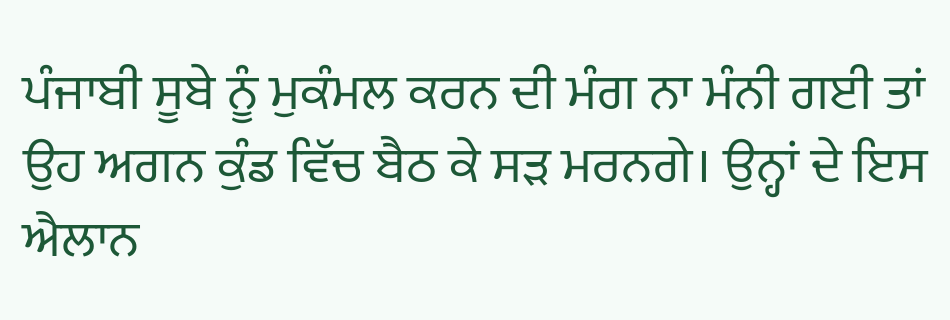ਪੰਜਾਬੀ ਸੂਬੇ ਨੂੰ ਮੁਕੰਮਲ ਕਰਨ ਦੀ ਮੰਗ ਨਾ ਮੰਨੀ ਗਈ ਤਾਂ ਉਹ ਅਗਨ ਕੁੰਡ ਵਿੱਚ ਬੈਠ ਕੇ ਸੜ ਮਰਨਗੇ। ਉਨ੍ਹਾਂ ਦੇ ਇਸ ਐਲਾਨ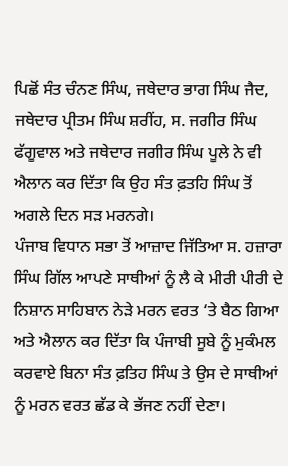ਪਿਛੋਂ ਸੰਤ ਚੰਨਣ ਸਿੰਘ, ਜਥੇਦਾਰ ਭਾਗ ਸਿੰਘ ਜੈਦ, ਜਥੇਦਾਰ ਪ੍ਰੀਤਮ ਸਿੰਘ ਸ਼ਰੀਂਹ, ਸ. ਜਗੀਰ ਸਿੰਘ ਫੱਗੂਵਾਲ ਅਤੇ ਜਥੇਦਾਰ ਜਗੀਰ ਸਿੰਘ ਪੂਲੇ ਨੇ ਵੀ ਐਲਾਨ ਕਰ ਦਿੱਤਾ ਕਿ ਉਹ ਸੰਤ ਫ਼ਤਹਿ ਸਿੰਘ ਤੋਂ ਅਗਲੇ ਦਿਨ ਸੜ ਮਰਨਗੇ।
ਪੰਜਾਬ ਵਿਧਾਨ ਸਭਾ ਤੋਂ ਆਜ਼ਾਦ ਜਿੱਤਿਆ ਸ. ਹਜ਼ਾਰਾ ਸਿੰਘ ਗਿੱਲ ਆਪਣੇ ਸਾਥੀਆਂ ਨੂੰ ਲੈ ਕੇ ਮੀਰੀ ਪੀਰੀ ਦੇ ਨਿਸ਼ਾਨ ਸਾਹਿਬਾਨ ਨੇੜੇ ਮਰਨ ਵਰਤ ‘ਤੇ ਬੈਠ ਗਿਆ ਅਤੇ ਐਲਾਨ ਕਰ ਦਿੱਤਾ ਕਿ ਪੰਜਾਬੀ ਸੂਬੇ ਨੂੰ ਮੁਕੰਮਲ ਕਰਵਾਏ ਬਿਨਾ ਸੰਤ ਫ਼ਤਿਹ ਸਿੰਘ ਤੇ ਉਸ ਦੇ ਸਾਥੀਆਂ ਨੂੰ ਮਰਨ ਵਰਤ ਛੱਡ ਕੇ ਭੱਜਣ ਨਹੀਂ ਦੇਣਾ।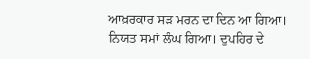ਆਖ਼ਰਕਾਰ ਸੜ ਮਰਨ ਦਾ ਦਿਨ ਆ ਗਿਆ। ਨਿਯਤ ਸਮਾਂ ਲੰਘ ਗਿਆ। ਦੁਪਹਿਰ ਦੇ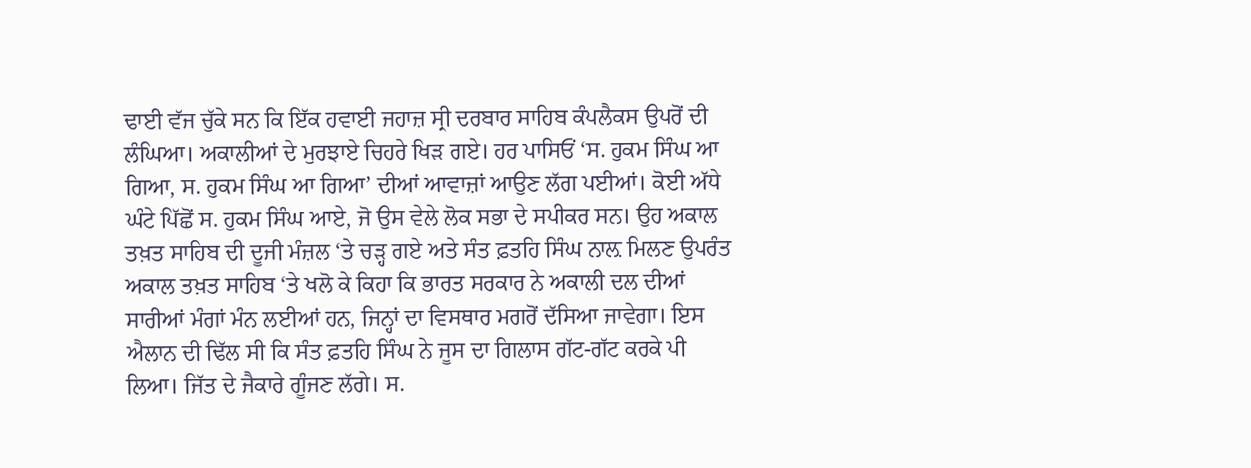ਢਾਈ ਵੱਜ ਚੁੱਕੇ ਸਨ ਕਿ ਇੱਕ ਹਵਾਈ ਜਹਾਜ਼ ਸ੍ਰੀ ਦਰਬਾਰ ਸਾਹਿਬ ਕੰਪਲੈਕਸ ਉਪਰੋਂ ਦੀ ਲੰਘਿਆ। ਅਕਾਲੀਆਂ ਦੇ ਮੁਰਝਾਏ ਚਿਹਰੇ ਖਿੜ ਗਏ। ਹਰ ਪਾਸਿਓਂ ‘ਸ. ਹੁਕਮ ਸਿੰਘ ਆ ਗਿਆ, ਸ. ਹੁਕਮ ਸਿੰਘ ਆ ਗਿਆ’ ਦੀਆਂ ਆਵਾਜ਼ਾਂ ਆਉਣ ਲੱਗ ਪਈਆਂ। ਕੋਈ ਅੱਧੇ ਘੰਟੇ ਪਿੱਛੋਂ ਸ. ਹੁਕਮ ਸਿੰਘ ਆਏ, ਜੋ ਉਸ ਵੇਲੇ ਲੋਕ ਸਭਾ ਦੇ ਸਪੀਕਰ ਸਨ। ਉਹ ਅਕਾਲ ਤਖ਼ਤ ਸਾਹਿਬ ਦੀ ਦੂਜੀ ਮੰਜ਼ਲ ‘ਤੇ ਚੜ੍ਹ ਗਏ ਅਤੇ ਸੰਤ ਫ਼ਤਹਿ ਸਿੰਘ ਨਾਲ਼ ਮਿਲਣ ਉਪਰੰਤ ਅਕਾਲ ਤਖ਼ਤ ਸਾਹਿਬ ‘ਤੇ ਖਲੋ ਕੇ ਕਿਹਾ ਕਿ ਭਾਰਤ ਸਰਕਾਰ ਨੇ ਅਕਾਲੀ ਦਲ ਦੀਆਂ ਸਾਰੀਆਂ ਮੰਗਾਂ ਮੰਨ ਲਈਆਂ ਹਨ, ਜਿਨ੍ਹਾਂ ਦਾ ਵਿਸਥਾਰ ਮਗਰੋਂ ਦੱਸਿਆ ਜਾਵੇਗਾ। ਇਸ ਐਲਾਨ ਦੀ ਢਿੱਲ ਸੀ ਕਿ ਸੰਤ ਫ਼ਤਹਿ ਸਿੰਘ ਨੇ ਜੂਸ ਦਾ ਗਿਲਾਸ ਗੱਟ-ਗੱਟ ਕਰਕੇ ਪੀ ਲਿਆ। ਜਿੱਤ ਦੇ ਜੈਕਾਰੇ ਗੂੰਜਣ ਲੱਗੇ। ਸ.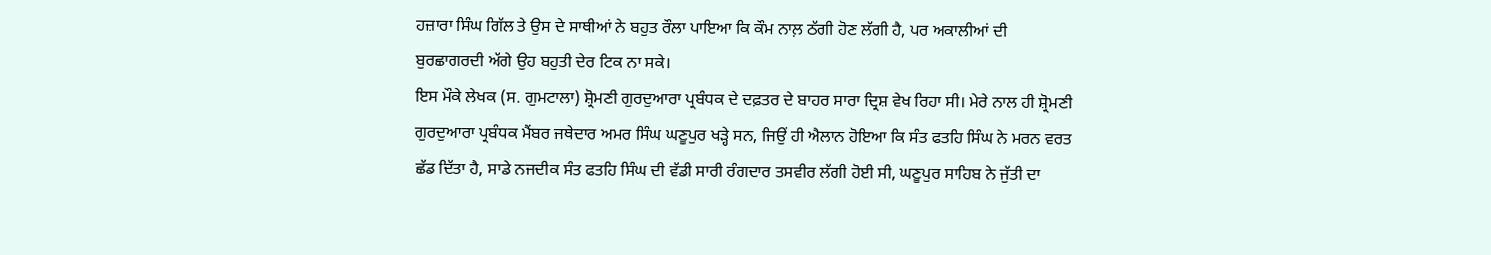ਹਜ਼ਾਰਾ ਸਿੰਘ ਗਿੱਲ ਤੇ ਉਸ ਦੇ ਸਾਥੀਆਂ ਨੇ ਬਹੁਤ ਰੌਲਾ ਪਾਇਆ ਕਿ ਕੌਮ ਨਾਲ਼ ਠੱਗੀ ਹੋਣ ਲੱਗੀ ਹੈ, ਪਰ ਅਕਾਲੀਆਂ ਦੀ ਬੁਰਛਾਗਰਦੀ ਅੱਗੇ ਉਹ ਬਹੁਤੀ ਦੇਰ ਟਿਕ ਨਾ ਸਕੇ।
ਇਸ ਮੌਕੇ ਲੇਖਕ (ਸ. ਗੁਮਟਾਲਾ) ਸ਼੍ਰੋਮਣੀ ਗੁਰਦੁਆਰਾ ਪ੍ਰਬੰਧਕ ਦੇ ਦਫ਼ਤਰ ਦੇ ਬਾਹਰ ਸਾਰਾ ਦ੍ਰਿਸ਼ ਵੇਖ ਰਿਹਾ ਸੀ। ਮੇਰੇ ਨਾਲ ਹੀ ਸ਼੍ਰੋਮਣੀ ਗੁਰਦੁਆਰਾ ਪ੍ਰਬੰਧਕ ਮੈਂਬਰ ਜਥੇਦਾਰ ਅਮਰ ਸਿੰਘ ਘਣੂਪੁਰ ਖੜ੍ਹੇ ਸਨ, ਜਿਉਂ ਹੀ ਐਲਾਨ ਹੋਇਆ ਕਿ ਸੰਤ ਫਤਹਿ ਸਿੰਘ ਨੇ ਮਰਨ ਵਰਤ ਛੱਡ ਦਿੱਤਾ ਹੈ, ਸਾਡੇ ਨਜਦੀਕ ਸੰਤ ਫਤਹਿ ਸਿੰਘ ਦੀ ਵੱਡੀ ਸਾਰੀ ਰੰਗਦਾਰ ਤਸਵੀਰ ਲੱਗੀ ਹੋਈ ਸੀ, ਘਣੂਪੁਰ ਸਾਹਿਬ ਨੇ ਜੁੱਤੀ ਦਾ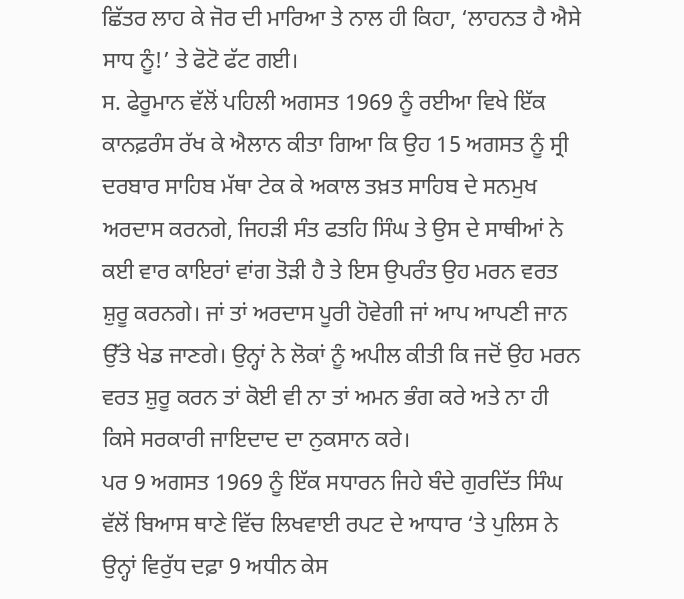ਛਿੱਤਰ ਲਾਹ ਕੇ ਜੋਰ ਦੀ ਮਾਰਿਆ ਤੇ ਨਾਲ ਹੀ ਕਿਹਾ, ‘ਲਾਹਨਤ ਹੈ ਐਸੇ ਸਾਧ ਨੂੰ!’ ਤੇ ਫੋਟੋ ਫੱਟ ਗਈ।
ਸ. ਫੇਰੂਮਾਨ ਵੱਲੋਂ ਪਹਿਲੀ ਅਗਸਤ 1969 ਨੂੰ ਰਈਆ ਵਿਖੇ ਇੱਕ ਕਾਨਫ਼ਰੰਸ ਰੱਖ ਕੇ ਐਲਾਨ ਕੀਤਾ ਗਿਆ ਕਿ ਉਹ 15 ਅਗਸਤ ਨੂੰ ਸ੍ਰੀ ਦਰਬਾਰ ਸਾਹਿਬ ਮੱਥਾ ਟੇਕ ਕੇ ਅਕਾਲ ਤਖ਼ਤ ਸਾਹਿਬ ਦੇ ਸਨਮੁਖ ਅਰਦਾਸ ਕਰਨਗੇ, ਜਿਹੜੀ ਸੰਤ ਫਤਹਿ ਸਿੰਘ ਤੇ ਉਸ ਦੇ ਸਾਥੀਆਂ ਨੇ ਕਈ ਵਾਰ ਕਾਇਰਾਂ ਵਾਂਗ ਤੋੜੀ ਹੈ ਤੇ ਇਸ ਉਪਰੰਤ ਉਹ ਮਰਨ ਵਰਤ ਸ਼ੁਰੂ ਕਰਨਗੇ। ਜਾਂ ਤਾਂ ਅਰਦਾਸ ਪੂਰੀ ਹੋਵੇਗੀ ਜਾਂ ਆਪ ਆਪਣੀ ਜਾਨ ਉੱਤੇ ਖੇਡ ਜਾਣਗੇ। ਉਨ੍ਹਾਂ ਨੇ ਲੋਕਾਂ ਨੂੰ ਅਪੀਲ ਕੀਤੀ ਕਿ ਜਦੋਂ ਉਹ ਮਰਨ ਵਰਤ ਸ਼ੁਰੂ ਕਰਨ ਤਾਂ ਕੋਈ ਵੀ ਨਾ ਤਾਂ ਅਮਨ ਭੰਗ ਕਰੇ ਅਤੇ ਨਾ ਹੀ ਕਿਸੇ ਸਰਕਾਰੀ ਜਾਇਦਾਦ ਦਾ ਨੁਕਸਾਨ ਕਰੇ।
ਪਰ 9 ਅਗਸਤ 1969 ਨੂੰ ਇੱਕ ਸਧਾਰਨ ਜਿਹੇ ਬੰਦੇ ਗੁਰਦਿੱਤ ਸਿੰਘ ਵੱਲੋਂ ਬਿਆਸ ਥਾਣੇ ਵਿੱਚ ਲਿਖਵਾਈ ਰਪਟ ਦੇ ਆਧਾਰ ‘ਤੇ ਪੁਲਿਸ ਨੇ ਉਨ੍ਹਾਂ ਵਿਰੁੱਧ ਦਫ਼ਾ 9 ਅਧੀਨ ਕੇਸ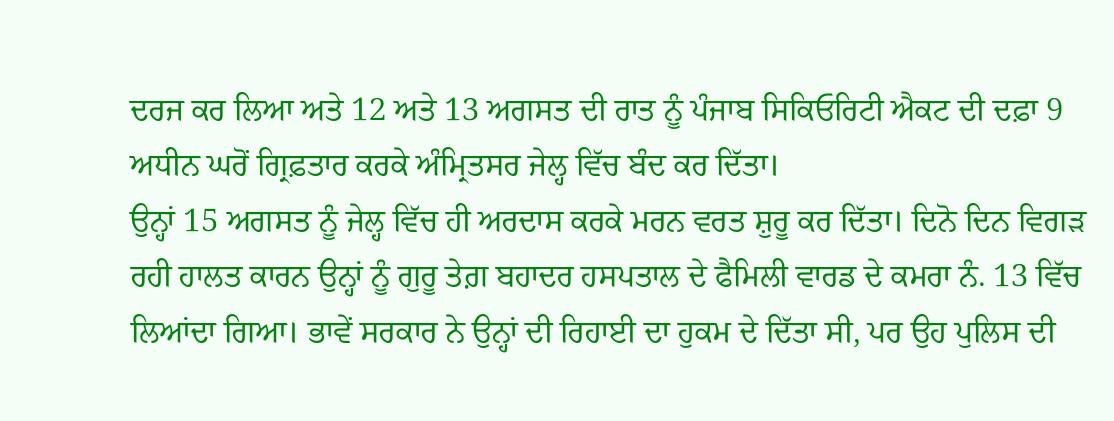ਦਰਜ ਕਰ ਲਿਆ ਅਤੇ 12 ਅਤੇ 13 ਅਗਸਤ ਦੀ ਰਾਤ ਨੂੰ ਪੰਜਾਬ ਸਿਕਿਓਰਿਟੀ ਐਕਟ ਦੀ ਦਫ਼ਾ 9 ਅਧੀਨ ਘਰੋਂ ਗ੍ਰਿਫ਼ਤਾਰ ਕਰਕੇ ਅੰਮ੍ਰਿਤਸਰ ਜੇਲ੍ਹ ਵਿੱਚ ਬੰਦ ਕਰ ਦਿੱਤਾ।
ਉਨ੍ਹਾਂ 15 ਅਗਸਤ ਨੂੰ ਜੇਲ੍ਹ ਵਿੱਚ ਹੀ ਅਰਦਾਸ ਕਰਕੇ ਮਰਨ ਵਰਤ ਸ਼ੁਰੂ ਕਰ ਦਿੱਤਾ। ਦਿਨੋ ਦਿਨ ਵਿਗੜ ਰਹੀ ਹਾਲਤ ਕਾਰਨ ਉਨ੍ਹਾਂ ਨੂੰ ਗੁਰੂ ਤੇਗ਼ ਬਹਾਦਰ ਹਸਪਤਾਲ ਦੇ ਫੈਮਿਲੀ ਵਾਰਡ ਦੇ ਕਮਰਾ ਨੰ. 13 ਵਿੱਚ ਲਿਆਂਦਾ ਗਿਆ। ਭਾਵੇਂ ਸਰਕਾਰ ਨੇ ਉਨ੍ਹਾਂ ਦੀ ਰਿਹਾਈ ਦਾ ਹੁਕਮ ਦੇ ਦਿੱਤਾ ਸੀ, ਪਰ ਉਹ ਪੁਲਿਸ ਦੀ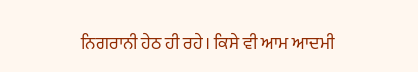ਨਿਗਰਾਨੀ ਹੇਠ ਹੀ ਰਹੇ। ਕਿਸੇ ਵੀ ਆਮ ਆਦਮੀ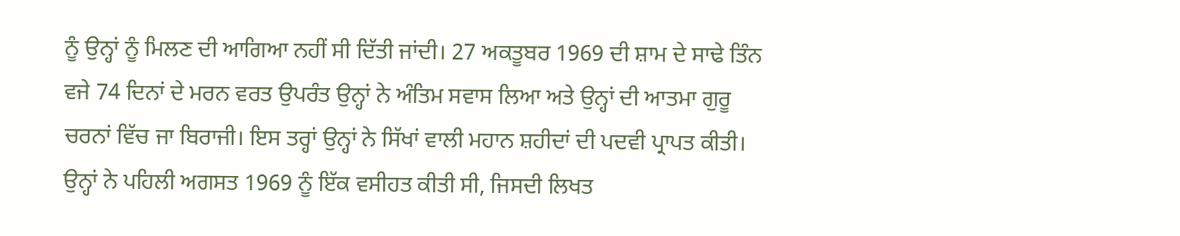ਨੂੰ ਉਨ੍ਹਾਂ ਨੂੰ ਮਿਲਣ ਦੀ ਆਗਿਆ ਨਹੀਂ ਸੀ ਦਿੱਤੀ ਜਾਂਦੀ। 27 ਅਕਤੂਬਰ 1969 ਦੀ ਸ਼ਾਮ ਦੇ ਸਾਢੇ ਤਿੰਨ ਵਜੇ 74 ਦਿਨਾਂ ਦੇ ਮਰਨ ਵਰਤ ਉਪਰੰਤ ਉਨ੍ਹਾਂ ਨੇ ਅੰਤਿਮ ਸਵਾਸ ਲਿਆ ਅਤੇ ਉਨ੍ਹਾਂ ਦੀ ਆਤਮਾ ਗੁਰੂ ਚਰਨਾਂ ਵਿੱਚ ਜਾ ਬਿਰਾਜੀ। ਇਸ ਤਰ੍ਹਾਂ ਉਨ੍ਹਾਂ ਨੇ ਸਿੱਖਾਂ ਵਾਲੀ ਮਹਾਨ ਸ਼ਹੀਦਾਂ ਦੀ ਪਦਵੀ ਪ੍ਰਾਪਤ ਕੀਤੀ।
ਉਨ੍ਹਾਂ ਨੇ ਪਹਿਲੀ ਅਗਸਤ 1969 ਨੂੰ ਇੱਕ ਵਸੀਹਤ ਕੀਤੀ ਸੀ, ਜਿਸਦੀ ਲਿਖਤ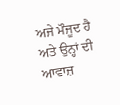ਅਜੇ ਮੌਜੂਦ ਹੈ ਅਤੇ ਉਨ੍ਹਾਂ ਦੀ ਆਵਾਜ਼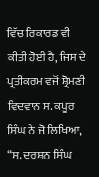ਵਿੱਚ ਰਿਕਾਰਡ ਵੀ ਕੀਤੀ ਹੋਈ ਹੈ, ਜਿਸ ਦੇ ਪ੍ਰਤੀਕਰਮ ਵਜੋਂ ਸ਼੍ਰੋਮਣੀ ਵਿਦਵਾਨ ਸ. ਕਪੂਰ ਸਿੰਘ ਨੇ ਜੋ ਲਿਖਿਆ, “ਸ. ਦਰਸ਼ਨ ਸਿੰਘ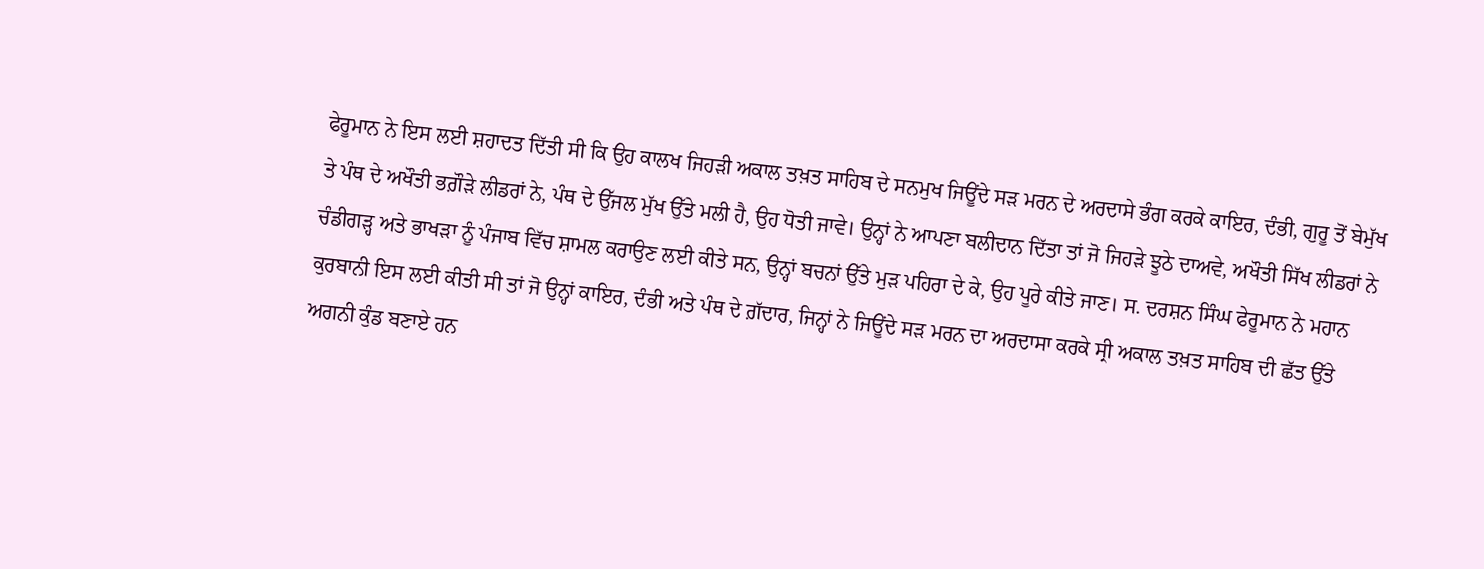ਫੇਰੂਮਾਨ ਨੇ ਇਸ ਲਈ ਸ਼ਹਾਦਤ ਦਿੱਤੀ ਸੀ ਕਿ ਉਹ ਕਾਲਖ ਜਿਹੜੀ ਅਕਾਲ ਤਖ਼ਤ ਸਾਹਿਬ ਦੇ ਸਨਮੁਖ ਜਿਊਂਦੇ ਸੜ ਮਰਨ ਦੇ ਅਰਦਾਸੇ ਭੰਗ ਕਰਕੇ ਕਾਇਰ, ਦੰਭੀ, ਗੁਰੂ ਤੋਂ ਬੇਮੁੱਖ ਤੇ ਪੰਥ ਦੇ ਅਖੌਤੀ ਭਗ਼ੌੜੇ ਲੀਡਰਾਂ ਨੇ, ਪੰਥ ਦੇ ਉੱਜਲ ਮੁੱਖ ਉੱਤੇ ਮਲੀ ਹੈ, ਉਹ ਧੋਤੀ ਜਾਵੇ। ਉਨ੍ਹਾਂ ਨੇ ਆਪਣਾ ਬਲੀਦਾਨ ਦਿੱਤਾ ਤਾਂ ਜੋ ਜਿਹੜੇ ਝੂਠੇ ਦਾਅਵੇ, ਅਖੌਤੀ ਸਿੱਖ ਲੀਡਰਾਂ ਨੇ ਚੰਡੀਗੜ੍ਹ ਅਤੇ ਭਾਖੜਾ ਨੂੰ ਪੰਜਾਬ ਵਿੱਚ ਸ਼ਾਮਲ ਕਰਾਉਣ ਲਈ ਕੀਤੇ ਸਨ, ਉਨ੍ਹਾਂ ਬਚਨਾਂ ਉੱਤੇ ਮੁੜ ਪਹਿਰਾ ਦੇ ਕੇ, ਉਹ ਪੂਰੇ ਕੀਤੇ ਜਾਣ। ਸ. ਦਰਸ਼ਨ ਸਿੰਘ ਫੇਰੂਮਾਨ ਨੇ ਮਹਾਨ ਕੁਰਬਾਨੀ ਇਸ ਲਈ ਕੀਤੀ ਸੀ ਤਾਂ ਜੋ ਉਨ੍ਹਾਂ ਕਾਇਰ, ਦੰਭੀ ਅਤੇ ਪੰਥ ਦੇ ਗ਼ੱਦਾਰ, ਜਿਨ੍ਹਾਂ ਨੇ ਜਿਊਂਦੇ ਸੜ ਮਰਨ ਦਾ ਅਰਦਾਸਾ ਕਰਕੇ ਸ੍ਰੀ ਅਕਾਲ ਤਖ਼ਤ ਸਾਹਿਬ ਦੀ ਛੱਤ ਉੱਤੇ ਅਗਨੀ ਕੁੰਡ ਬਣਾਏ ਹਨ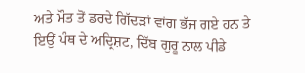ਅਤੇ ਮੌਤ ਤੋਂ ਡਰਦੇ ਗਿੱਦੜਾਂ ਵਾਂਗ ਭੱਜ ਗਏ ਹਨ ਤੇ ਇਉਂ ਪੰਥ ਦੇ ਅਦ੍ਰਿਸ਼ਟ, ਦਿੱਬ ਗੁਰੂ ਨਾਲ ਪੀਡੇ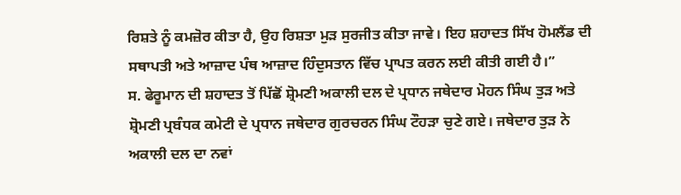ਰਿਸ਼ਤੇ ਨੂੰ ਕਮਜ਼ੋਰ ਕੀਤਾ ਹੈ, ਉਹ ਰਿਸ਼ਤਾ ਮੁੜ ਸੁਰਜੀਤ ਕੀਤਾ ਜਾਵੇ। ਇਹ ਸ਼ਹਾਦਤ ਸਿੱਖ ਹੋਮਲੈਂਡ ਦੀ ਸਥਾਪਤੀ ਅਤੇ ਆਜ਼ਾਦ ਪੰਥ ਆਜ਼ਾਦ ਹਿੰਦੁਸਤਾਨ ਵਿੱਚ ਪ੍ਰਾਪਤ ਕਰਨ ਲਈ ਕੀਤੀ ਗਈ ਹੈ।”
ਸ. ਫੇਰੂਮਾਨ ਦੀ ਸ਼ਹਾਦਤ ਤੋਂ ਪਿੱਛੋਂ ਸ਼੍ਰੋਮਣੀ ਅਕਾਲੀ ਦਲ ਦੇ ਪ੍ਰਧਾਨ ਜਥੇਦਾਰ ਮੋਹਨ ਸਿੰਘ ਤੁੜ ਅਤੇ ਸ਼੍ਰੋਮਣੀ ਪ੍ਰਬੰਧਕ ਕਮੇਟੀ ਦੇ ਪ੍ਰਧਾਨ ਜਥੇਦਾਰ ਗੁਰਚਰਨ ਸਿੰਘ ਟੌਹੜਾ ਚੁਣੇ ਗਏ। ਜਥੇਦਾਰ ਤੁੜ ਨੇ ਅਕਾਲੀ ਦਲ ਦਾ ਨਵਾਂ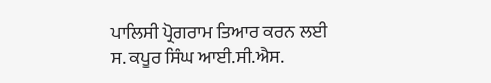ਪਾਲਿਸੀ ਪ੍ਰੋਗਰਾਮ ਤਿਆਰ ਕਰਨ ਲਈ ਸ. ਕਪੂਰ ਸਿੰਘ ਆਈ.ਸੀ.ਐਸ.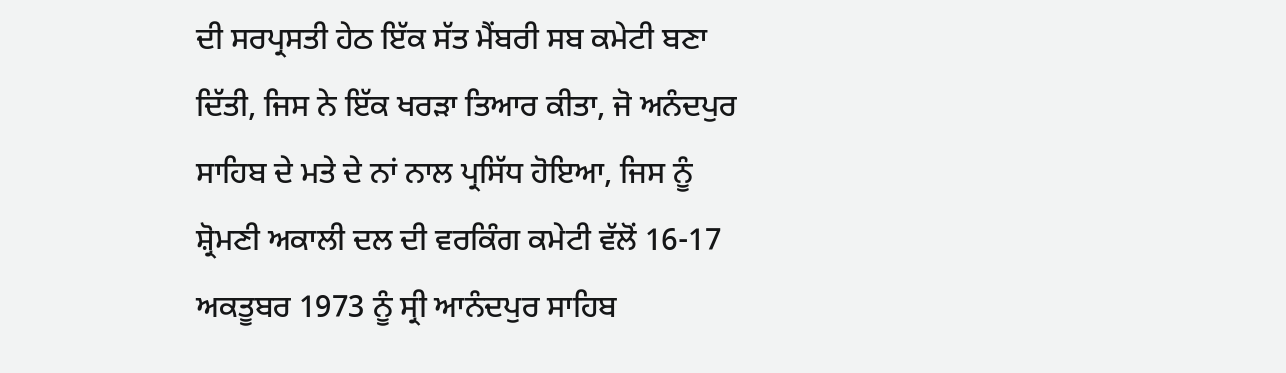ਦੀ ਸਰਪ੍ਰਸਤੀ ਹੇਠ ਇੱਕ ਸੱਤ ਮੈਂਬਰੀ ਸਬ ਕਮੇਟੀ ਬਣਾ ਦਿੱਤੀ, ਜਿਸ ਨੇ ਇੱਕ ਖਰੜਾ ਤਿਆਰ ਕੀਤਾ, ਜੋ ਅਨੰਦਪੁਰ ਸਾਹਿਬ ਦੇ ਮਤੇ ਦੇ ਨਾਂ ਨਾਲ ਪ੍ਰਸਿੱਧ ਹੋਇਆ, ਜਿਸ ਨੂੰ ਸ਼੍ਰੋਮਣੀ ਅਕਾਲੀ ਦਲ ਦੀ ਵਰਕਿੰਗ ਕਮੇਟੀ ਵੱਲੋਂ 16-17 ਅਕਤੂਬਰ 1973 ਨੂੰ ਸ੍ਰੀ ਆਨੰਦਪੁਰ ਸਾਹਿਬ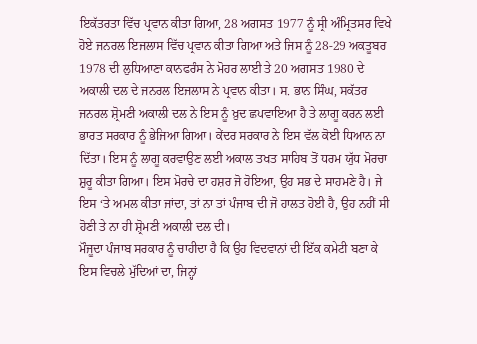ਇਕੱਤਰਤਾ ਵਿੱਚ ਪ੍ਰਵਾਨ ਕੀਤਾ ਗਿਆ, 28 ਅਗਸਤ 1977 ਨੂੰ ਸ੍ਰੀ ਅੰਮ੍ਰਿਤਸਰ ਵਿਖੇ ਹੋਏ ਜਨਰਲ ਇਜਲਾਸ ਵਿੱਚ ਪ੍ਰਵਾਨ ਕੀਤਾ ਗਿਆ ਅਤੇ ਜਿਸ ਨੂੰ 28-29 ਅਕਤੂਬਰ 1978 ਦੀ ਲੁਧਿਆਣਾ ਕਾਨਫਰੰਸ ਨੇ ਮੋਹਰ ਲਾਈ ਤੇ 20 ਅਗਸਤ 1980 ਦੇ ਅਕਾਲੀ ਦਲ ਦੇ ਜਨਰਲ ਇਜਲਾਸ ਨੇ ਪ੍ਰਵਾਨ ਕੀਤਾ। ਸ. ਭਾਨ ਸਿੰਘ, ਸਕੱਤਰ ਜਨਰਲ ਸ਼੍ਰੋਮਣੀ ਅਕਾਲੀ ਦਲ ਨੇ ਇਸ ਨੂੰ ਖ਼ੁਦ ਛਪਵਾਇਆ ਹੈ ਤੇ ਲਾਗੂ ਕਰਨ ਲਈ ਭਾਰਤ ਸਰਕਾਰ ਨੂੰ ਭੇਜਿਆ ਗਿਆ। ਕੇਂਦਰ ਸਰਕਾਰ ਨੇ ਇਸ ਵੱਲ ਕੋਈ ਧਿਆਨ ਨਾ ਦਿੱਤਾ। ਇਸ ਨੂੰ ਲਾਗੂ ਕਰਵਾਉਣ ਲਈ ਅਕਾਲ ਤਖਤ ਸਾਹਿਬ ਤੋਂ ਧਰਮ ਯੁੱਧ ਮੋਰਚਾ ਸ਼ੁਰੂ ਕੀਤਾ ਗਿਆ। ਇਸ ਮੋਰਚੇ ਦਾ ਹਸ਼ਰ ਜੋ ਹੋਇਆ, ਉਹ ਸਭ ਦੇ ਸਾਹਮਣੇ ਹੈ। ਜੇ ਇਸ ‘ਤੇ ਅਮਲ ਕੀਤਾ ਜਾਂਦਾ, ਤਾਂ ਨਾ ਤਾਂ ਪੰਜਾਬ ਦੀ ਜੋ ਹਾਲਤ ਹੋਈ ਹੈ, ਉਹ ਨਹੀਂ ਸੀ ਹੋਣੀ ਤੇ ਨਾ ਹੀ ਸ਼੍ਰੋਮਣੀ ਅਕਾਲੀ ਦਲ ਦੀ।
ਮੌਜੂਦਾ ਪੰਜਾਬ ਸਰਕਾਰ ਨੂੰ ਚਾਹੀਦਾ ਹੈ ਕਿ ਉਹ ਵਿਦਵਾਨਾਂ ਦੀ ਇੱਕ ਕਮੇਟੀ ਬਣਾ ਕੇ ਇਸ ਵਿਚਲੇ ਮੁੱਦਿਆਂ ਦਾ, ਜਿਨ੍ਹਾਂ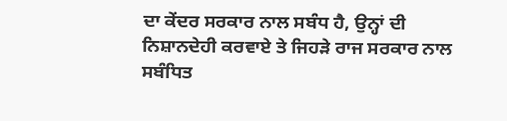ਦਾ ਕੇਂਦਰ ਸਰਕਾਰ ਨਾਲ ਸਬੰਧ ਹੈ, ਉਨ੍ਹਾਂ ਦੀ ਨਿਸ਼ਾਨਦੇਹੀ ਕਰਵਾਏ ਤੇ ਜਿਹੜੇ ਰਾਜ ਸਰਕਾਰ ਨਾਲ ਸਬੰਧਿਤ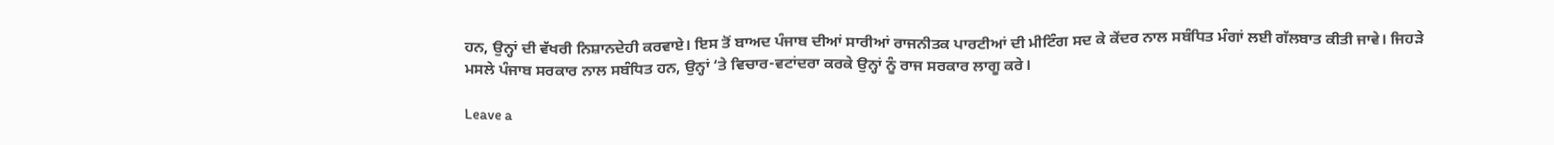ਹਨ, ਉਨ੍ਹਾਂ ਦੀ ਵੱਖਰੀ ਨਿਸ਼ਾਨਦੇਹੀ ਕਰਵਾਏ। ਇਸ ਤੋਂ ਬਾਅਦ ਪੰਜਾਬ ਦੀਆਂ ਸਾਰੀਆਂ ਰਾਜਨੀਤਕ ਪਾਰਟੀਆਂ ਦੀ ਮੀਟਿੰਗ ਸਦ ਕੇ ਕੇਂਦਰ ਨਾਲ ਸਬੰਧਿਤ ਮੰਗਾਂ ਲਈ ਗੱਲਬਾਤ ਕੀਤੀ ਜਾਵੇ। ਜਿਹੜੇ ਮਸਲੇ ਪੰਜਾਬ ਸਰਕਾਰ ਨਾਲ ਸਬੰਧਿਤ ਹਨ, ਉਨ੍ਹਾਂ ‘ਤੇ ਵਿਚਾਰ-ਵਟਾਂਦਰਾ ਕਰਕੇ ਉਨ੍ਹਾਂ ਨੂੰ ਰਾਜ ਸਰਕਾਰ ਲਾਗੂ ਕਰੇ।

Leave a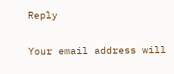Reply

Your email address will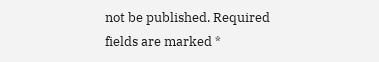not be published. Required fields are marked *